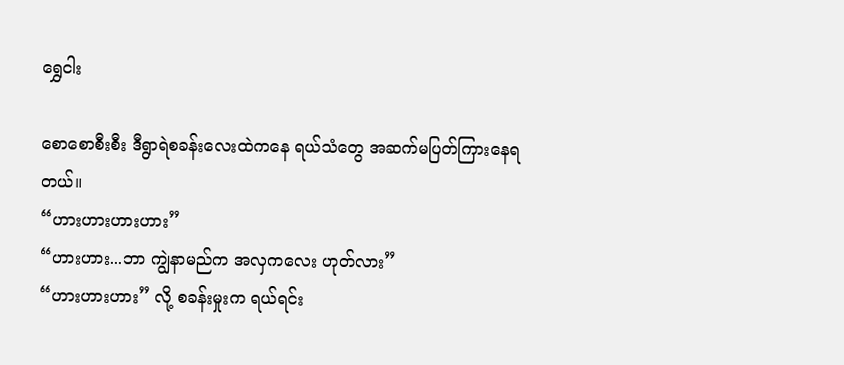ရွှေငါး

စောစောစီးစီး ဒီရွာရဲစခန်းလေးထဲကနေ ရယ်သံတွေ အဆက်မပြတ်ကြားနေရတယ်။
“ဟားဟားဟားဟား”
“ဟားဟား...ဘာ ကျွဲနာမည်က အလှကလေး ဟုတ်လား”
“ဟားဟားဟား” လို့ စခန်းမှုးက ရယ်ရင်း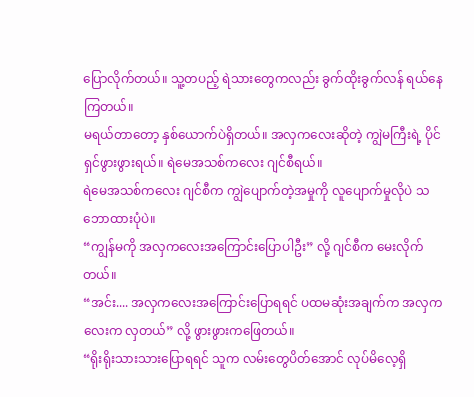ပြောလိုက်တယ်။ သူ့တပည့် ရဲသားတွေကလည်း ခွက်ထိုးခွက်လန် ရယ်နေကြတယ်။
မရယ်တာတော့ နှစ်ယောက်ပဲရှိတယ်။ အလှကလေးဆိုတဲ့ ကျွဲမကြီးရဲ့ ပိုင်ရှင်ဖွားဖွားရယ်။ ရဲမေအသစ်ကလေး ဂျင်စီရယ်။
ရဲမေအသစ်ကလေး ဂျင်စီက ကျွဲပျောက်တဲ့အမှုကို လူပျောက်မှုလိုပဲ သဘောထားပုံပဲ။
“ကျွန်မကို အလှကလေးအကြောင်းပြောပါဦး” လို့ ဂျင်စီက မေးလိုက်တယ်။
“အင်း.... အလှကလေးအကြောင်းပြောရရင် ပထမဆုံးအချက်က အလှကလေးက လှတယ်” လို့ ဖွားဖွားကဖြေတယ်။
“ရိုးရိုးသားသားပြောရရင် သူက လမ်းတွေပိတ်အောင် လုပ်မိလေ့ရှိ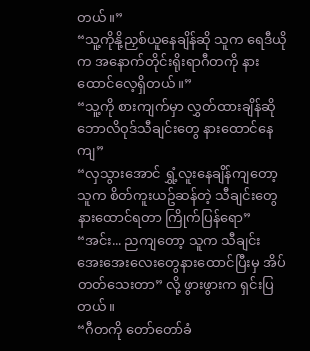တယ်။”
“သူ့ကိုနို့ညှစ်ယူနေချိန်ဆို သူက ရေဒီယိုက အနောက်တိုင်းရိုးရာဂီတကို နားထောင်လေ့ရှိတယ်။”
“သူ့ကို စားကျက်မှာ လွှတ်ထားချိန်ဆို ဘောလိဝုဒ်သီချင်းတွေ နားထောင်နေကျ”
“လှသွားအောင် ရွှံ့လူးနေချိန်ကျတော့ သူက စိတ်ကူးယဥ်ဆန်တဲ့ သီချင်းတွေနားထောင်ရတာ ကြိုက်ပြန်ရော”
“အင်း... ညကျတော့ သူက သီချင်းအေးအေးလေးတွေနားထောင်ပြီးမှ အိပ်တတ်သေးတာ” လို့ ဖွားဖွားက ရှင်းပြတယ်။
“ဂီတကို တော်တော်ခံ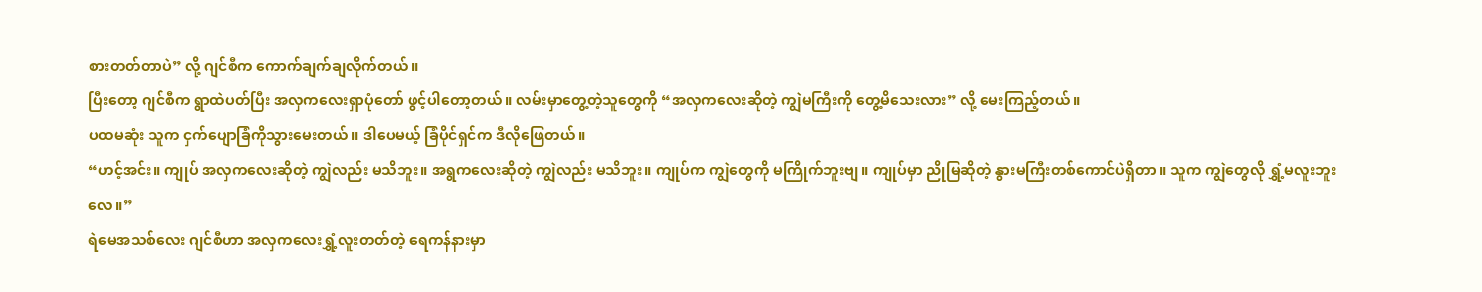စားတတ်တာပဲ” လို့ ဂျင်စီက ကောက်ချက်ချလိုက်တယ်။
ပြီးတော့ ဂျင်စီက ရွာထဲပတ်ပြီး အလှကလေးရှာပုံတော် ဖွင့်ပါတော့တယ်။ လမ်းမှာတွေ့တဲ့သူတွေကို “အလှကလေးဆိုတဲ့ ကျွဲမကြီးကို တွေ့မိသေးလား” လို့ မေးကြည့်တယ်။
ပထမဆုံး သူက ငှက်ပျောခြံကိုသွားမေးတယ်။ ဒါပေမယ့် ခြံပိုင်ရှင်က ဒီလိုဖြေတယ်။
“ဟင့်အင်း။ ကျုပ် အလှကလေးဆိုတဲ့ ကျွဲလည်း မသိဘူး။ အရွကလေးဆိုတဲ့ ကျွဲလည်း မသိဘူး။ ကျုပ်က ကျွဲတွေကို မကြိုက်ဘူးဗျ။ ကျုပ်မှာ ညိုမြဆိုတဲ့ နွားမကြီးတစ်ကောင်ပဲရှိတာ။ သူက ကျွဲတွေလို ရွှံ့မလူးဘူးလေ။”
ရဲမေအသစ်လေး ဂျင်စီဟာ အလှကလေးရွှံ့လူးတတ်တဲ့ ရေကန်နားမှာ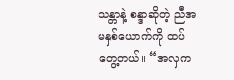သန္တာနဲ့ စန္ဒာဆိုတဲ့ ညီအမနှစ်ယောက်ကို ထပ်တွေ့တယ်။ “အလှက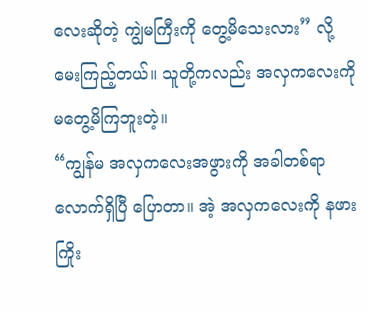လေးဆိုတဲ့ ကျွဲမကြီးကို တွေ့မိသေးလား” လို့ မေးကြည့်တယ်။ သူတို့ကလည်း အလှကလေးကို မတွေ့မိကြဘူးတဲ့။
“ကျွန်မ အလှကလေးအဖွားကို အခါတစ်ရာလောက်ရှိပြီ ပြောတာ။ အဲ့ အလှကလေးကို နဖားကြိုး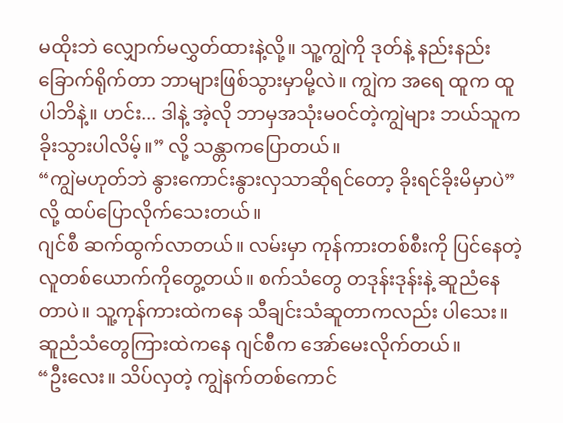မထိုးဘဲ လျှောက်မလွှတ်ထားနဲ့လို့။ သူ့ကျွဲကို ဒုတ်နဲ့ နည်းနည်းခြောက်ရိုက်တာ ဘာများဖြစ်သွားမှာမို့လဲ။ ကျွဲက အရေ ထူက ထူပါဘိနဲ့။ ဟင်း... ဒါနဲ့ အဲ့လို ဘာမှအသုံးမဝင်တဲ့ကျွဲများ ဘယ်သူက ခိုးသွားပါလိမ့်။” လို့ သန္တာကပြောတယ်။
“ကျွဲမဟုတ်ဘဲ နွားကောင်းနွားလှသာဆိုရင်တော့ ခိုးရင်ခိုးမိမှာပဲ” လို့ ထပ်ပြောလိုက်သေးတယ်။
ဂျင်စီ ဆက်ထွက်လာတယ်။ လမ်းမှာ ကုန်ကားတစ်စီးကို ပြင်နေတဲ့ လူတစ်ယောက်ကိုတွေ့တယ်။ စက်သံတွေ တဒုန်းဒုန်းနဲ့ ဆူညံနေတာပဲ။ သူ့ကုန်ကားထဲကနေ သီချင်းသံဆူတာကလည်း ပါသေး။ ဆူညံသံတွေကြားထဲကနေ ဂျင်စီက အော်မေးလိုက်တယ်။
“ဦးလေး။ သိပ်လှတဲ့ ကျွဲနက်တစ်ကောင်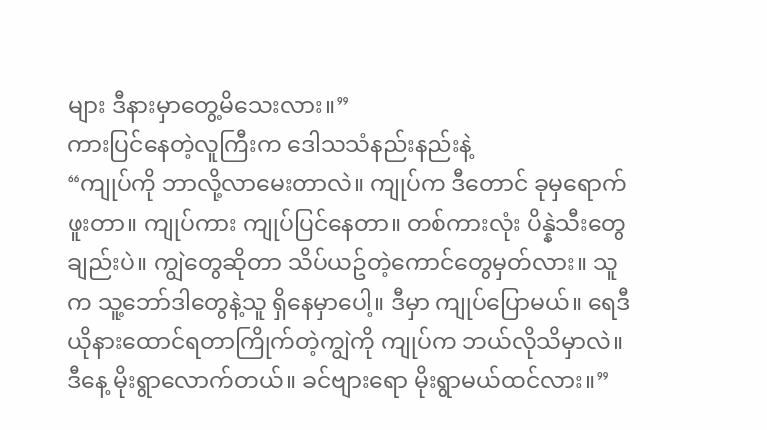များ ဒီနားမှာတွေ့မိသေးလား။”
ကားပြင်နေတဲ့လူကြီးက ဒေါသသံနည်းနည်းနဲ့
“ကျုပ်ကို ဘာလို့လာမေးတာလဲ။ ကျုပ်က ဒီတောင် ခုမှရောက်ဖူးတာ။ ကျုပ်ကား ကျုပ်ပြင်နေတာ။ တစ်ကားလုံး ပိန္နဲသီးတွေချည်းပဲ။ ကျွဲတွေဆိုတာ သိပ်ယဥ်တဲ့ကောင်တွေမှတ်လား။ သူက သူ့ဘော်ဒါတွေနဲ့သူ ရှိနေမှာပေါ့။ ဒီမှာ ကျုပ်ပြောမယ်။ ရေဒီယိုနားထောင်ရတာကြိုက်တဲ့ကျွဲကို ကျုပ်က ဘယ်လိုသိမှာလဲ။ ဒီနေ့ မိုးရွာလောက်တယ်။ ခင်ဗျားရော မိုးရွာမယ်ထင်လား။”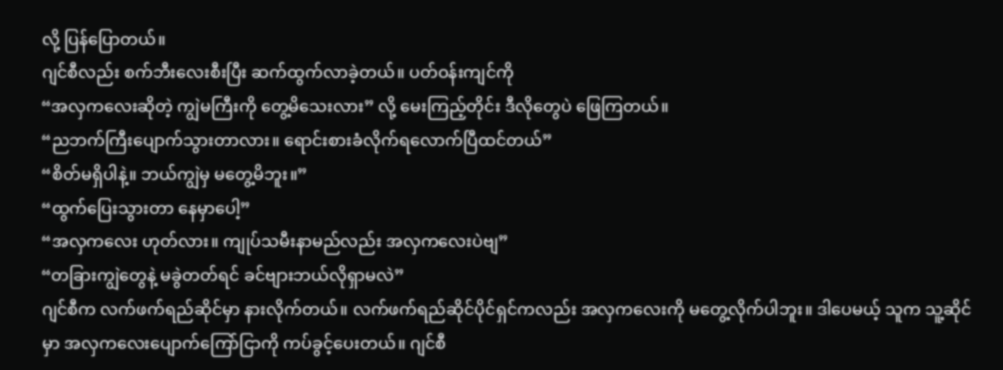လို့ ပြန်ပြောတယ်။
ဂျင်စီလည်း စက်ဘီးလေးစီးပြီး ဆက်ထွက်လာခဲ့တယ်။ ပတ်ဝန်းကျင်ကို
“အလှကလေးဆိုတဲ့ ကျွဲမကြီးကို တွေ့မိသေးလား” လို့ မေးကြည့်တိုင်း ဒီလိုတွေပဲ ဖြေကြတယ်။
“ညဘက်ကြီးပျောက်သွားတာလား။ ရောင်းစားခံလိုက်ရလောက်ပြီထင်တယ်”
“စိတ်မရှိပါနဲ့။ ဘယ်ကျွဲမှ မတွေ့မိဘူး။”
“ထွက်ပြေးသွားတာ နေမှာပေါ့”
“အလှကလေး ဟုတ်လား။ ကျုပ်သမီးနာမည်လည်း အလှကလေးပဲဗျ”
“တခြားကျွဲတွေနဲ့ မခွဲတတ်ရင် ခင်ဗျားဘယ်လိုရှာမလဲ”
ဂျင်စီက လက်ဖက်ရည်ဆိုင်မှာ နားလိုက်တယ်။ လက်ဖက်ရည်ဆိုင်ပိုင်ရှင်ကလည်း အလှကလေးကို မတွေ့လိုက်ပါဘူး။ ဒါပေမယ့် သူက သူ့ဆိုင်မှာ အလှကလေးပျောက်ကြော်ငြာကို ကပ်ခွင့်ပေးတယ်။ ဂျင်စီ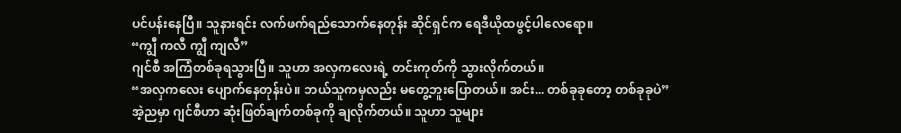ပင်ပန်းနေပြီ။ သူနားရင်း လက်ဖက်ရည်သောက်နေတုန်း ဆိုင်ရှင်က ရေဒီယိုထဖွင့်ပါလေရော။
“ကျွီ ကလီ ကျွီ ကျလီ”
ဂျင်စီ အကြံတစ်ခုရသွားပြီ။ သူဟာ အလှကလေးရဲ့ တင်းကုတ်ကို သွားလိုက်တယ်။
“အလှကလေး ပျောက်နေတုန်းပဲ။ ဘယ်သူကမှလည်း မတွေ့ဘူးပြောတယ်။ အင်း... တစ်ခုခုတော့ တစ်ခုခုပဲ”
အဲ့ညမှာ ဂျင်စီဟာ ဆုံးဖြတ်ချက်တစ်ခုကို ချလိုက်တယ်။ သူဟာ သူများ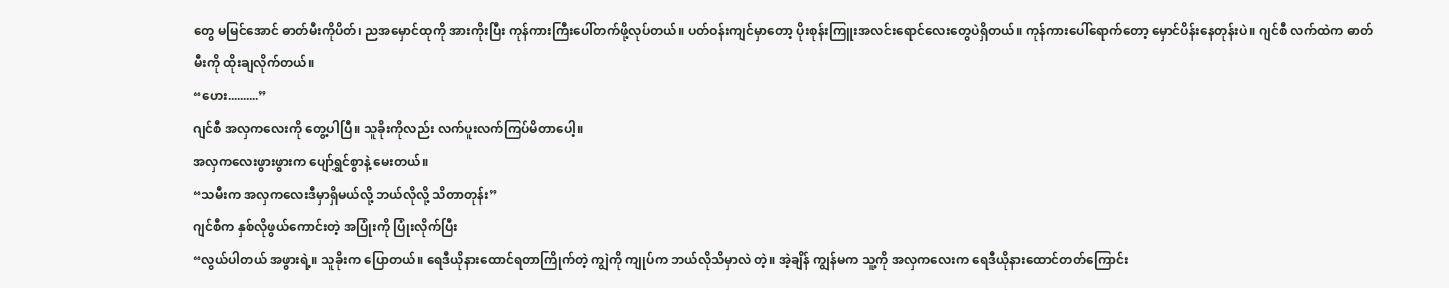တွေ မမြင်အောင် ဓာတ်မီးကိုပိတ်၊ ညအမှောင်ထုကို အားကိုးပြီး ကုန်ကားကြီးပေါ်တက်ဖို့လုပ်တယ်။ ပတ်ဝန်းကျင်မှာတော့ ပိုးစုန်းကြူးအလင်းရောင်လေးတွေပဲရှိတယ်။ ကုန်ကားပေါ်ရောက်တော့ မှောင်ပိန်းနေတုန်းပဲ။ ဂျင်စီ လက်ထဲက ဓာတ်မီးကို ထိုးချလိုက်တယ်။
“ဟေး..........”
ဂျင်စီ အလှကလေးကို တွေ့ပါပြီ။ သူခိုးကိုလည်း လက်ပူးလက်ကြပ်မိတာပေါ့။
အလှကလေးဖွားဖွားက ပျော်ရွှင်စွာနဲ့ မေးတယ်။
“သမီးက အလှကလေးဒီမှာရှိမယ်လို့ ဘယ်လိုလို့ သိတာတုန်း”
ဂျင်စီက နှစ်လိုဖွယ်ကောင်းတဲ့ အပြုံးကို ပြုံးလိုက်ပြီး
“လွယ်ပါတယ် အဖွားရဲ့။ သူခိုးက ပြောတယ်။ ရေဒီယိုနားထောင်ရတာကြိုက်တဲ့ ကျွဲကို ကျုပ်က ဘယ်လိုသိမှာလဲ တဲ့။ အဲ့ချိန် ကျွန်မက သူ့ကို အလှကလေးက ရေဒီယိုနားထောင်တတ်ကြောင်း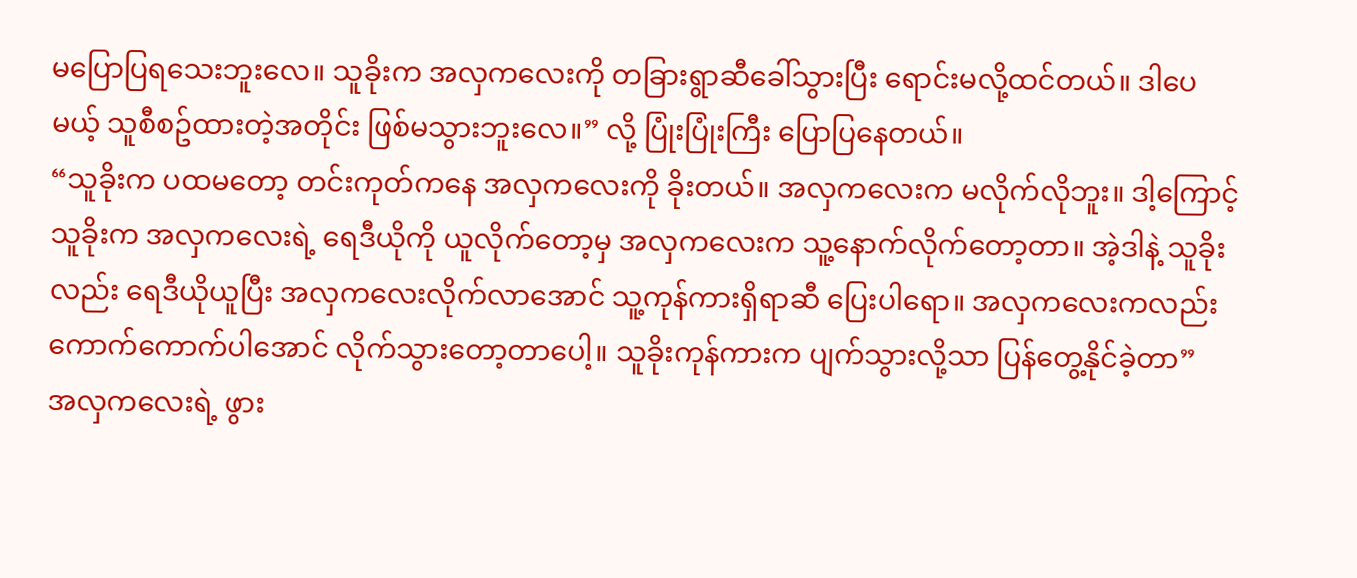မပြောပြရသေးဘူးလေ။ သူခိုးက အလှကလေးကို တခြားရွာဆီခေါ်သွားပြီး ရောင်းမလို့ထင်တယ်။ ဒါပေမယ့် သူစီစဥ်ထားတဲ့အတိုင်း ဖြစ်မသွားဘူးလေ။” လို့ ပြုံးပြုံးကြီး ပြောပြနေတယ်။
“သူခိုးက ပထမတော့ တင်းကုတ်ကနေ အလှကလေးကို ခိုးတယ်။ အလှကလေးက မလိုက်လိုဘူး။ ဒါ့ကြောင့် သူခိုးက အလှကလေးရဲ့ ရေဒီယိုကို ယူလိုက်တော့မှ အလှကလေးက သူ့နောက်လိုက်တော့တာ။ အဲ့ဒါနဲ့ သူခိုးလည်း ရေဒီယိုယူပြီး အလှကလေးလိုက်လာအောင် သူ့ကုန်ကားရှိရာဆီ ပြေးပါရော။ အလှကလေးကလည်း ကောက်ကောက်ပါအောင် လိုက်သွားတော့တာပေါ့။ သူခိုးကုန်ကားက ပျက်သွားလို့သာ ပြန်တွေ့နိုင်ခဲ့တာ”
အလှကလေးရဲ့ ဖွား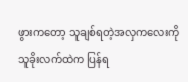ဖွားကတော့ သူချစ်ရတဲ့အလှကလေးကို သူခိုးလက်ထဲက ပြန်ရ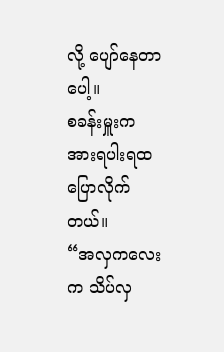လို့ ပျော်နေတာပေါ့။
စခန်းမှူးက အားရပါးရထပြောလိုက်တယ်။
“အလှကလေးက သိပ်လှ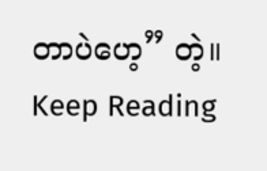တာပဲဟေ့” တဲ့။
Keep Reading